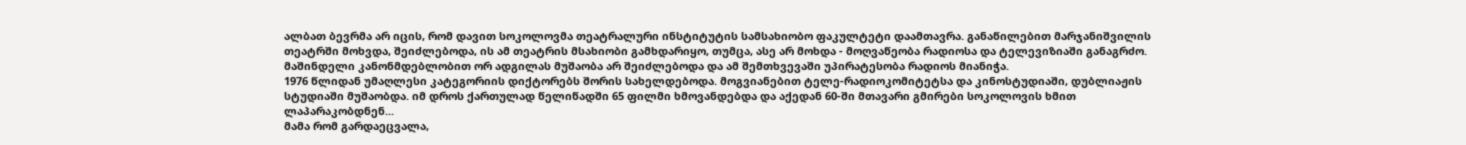ალბათ ბევრმა არ იცის, რომ დავით სოკოლოვმა თეატრალური ინსტიტუტის სამსახიობო ფაკულტეტი დაამთავრა. განაწილებით მარჯანიშვილის თეატრში მოხვდა, შეიძლებოდა, ის ამ თეატრის მსახიობი გამხდარიყო, თუმცა, ასე არ მოხდა - მოღვაწეობა რადიოსა და ტელევიზიაში განაგრძო. მაშინდელი კანონმდებლობით ორ ადგილას მუშაობა არ შეიძლებოდა და ამ შემთხვევაში უპირატესობა რადიოს მიანიჭა.
1976 წლიდან უმაღლესი კატეგორიის დიქტორებს შორის სახელდებოდა. მოგვიანებით ტელე-რადიოკომიტეტსა და კინოსტუდიაში, დუბლიაჟის სტუდიაში მუშაობდა. იმ დროს ქართულად წელიწადში 65 ფილმი ხმოვანდებდა და აქედან 60-ში მთავარი გმირები სოკოლოვის ხმით ლაპარაკობდნენ...
მამა რომ გარდაეცვალა,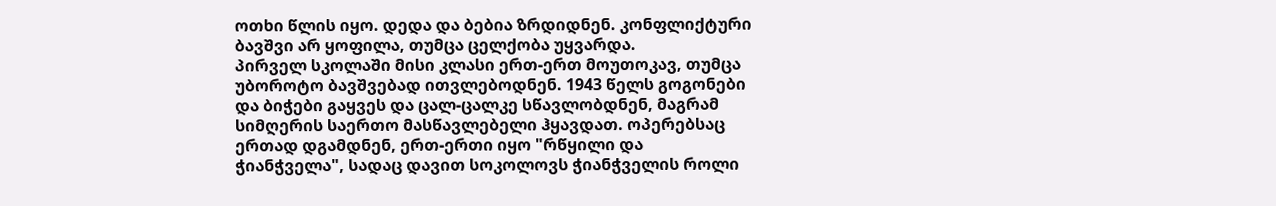ოთხი წლის იყო. დედა და ბებია ზრდიდნენ. კონფლიქტური ბავშვი არ ყოფილა, თუმცა ცელქობა უყვარდა.
პირველ სკოლაში მისი კლასი ერთ-ერთ მოუთოკავ, თუმცა უბოროტო ბავშვებად ითვლებოდნენ. 1943 წელს გოგონები და ბიჭები გაყვეს და ცალ-ცალკე სწავლობდნენ, მაგრამ სიმღერის საერთო მასწავლებელი ჰყავდათ. ოპერებსაც ერთად დგამდნენ, ერთ-ერთი იყო "რწყილი და ჭიანჭველა", სადაც დავით სოკოლოვს ჭიანჭველის როლი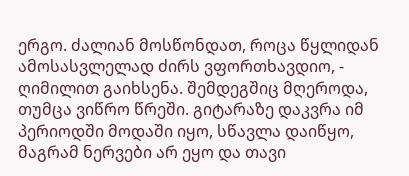ერგო. ძალიან მოსწონდათ, როცა წყლიდან ამოსასვლელად ძირს ვფორთხავდიო, - ღიმილით გაიხსენა. შემდეგშიც მღეროდა, თუმცა ვიწრო წრეში. გიტარაზე დაკვრა იმ პერიოდში მოდაში იყო, სწავლა დაიწყო, მაგრამ ნერვები არ ეყო და თავი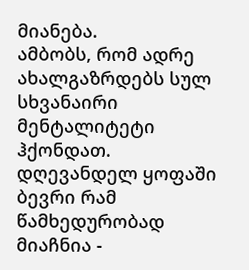მიანება.
ამბობს, რომ ადრე ახალგაზრდებს სულ სხვანაირი მენტალიტეტი ჰქონდათ. დღევანდელ ყოფაში ბევრი რამ წამხედურობად მიაჩნია -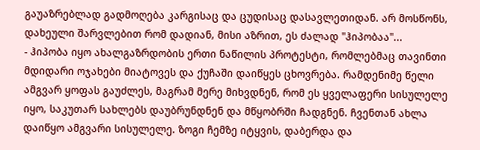გაუაზრებლად გადმოღება კარგისაც და ცუდისაც დასავლეთიდან. არ მოსწონს, დახეული შარვლებით რომ დადიან, მისი აზრით, ეს ძალად "ჰიპობაა"...
- ჰიპობა იყო ახალგაზრდობის ერთი ნაწილის პროტესტი, რომლებმაც თავინთი მდიდარი ოჯახები მიატოვეს და ქუჩაში დაიწყეს ცხოვრება. რამდენიმე წელი ამგვარ ყოფას გაუძლეს, მაგრამ მერე მიხვდნენ, რომ ეს ყველაფერი სისულელე იყო, საკუთარ სახლებს დაუბრუნდნენ და მწყობრში ჩადგნენ. ჩვენთან ახლა დაიწყო ამგვარი სისულელე. ზოგი ჩემზე იტყვის, დაბერდა და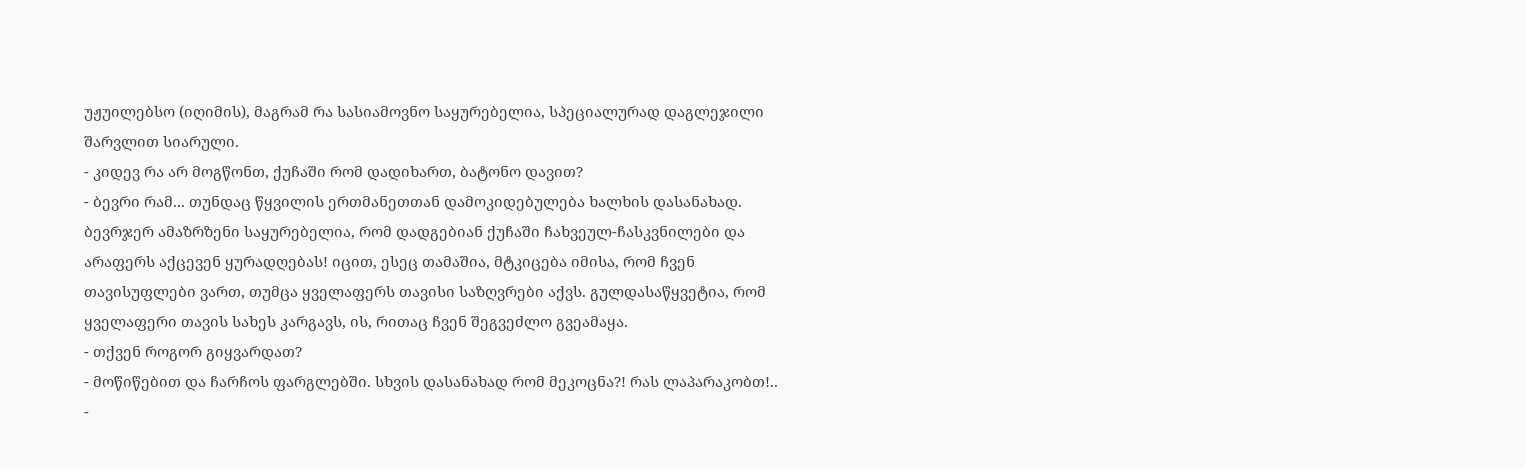უჟუილებსო (იღიმის), მაგრამ რა სასიამოვნო საყურებელია, სპეციალურად დაგლეჯილი შარვლით სიარული.
- კიდევ რა არ მოგწონთ, ქუჩაში რომ დადიხართ, ბატონო დავით?
- ბევრი რამ... თუნდაც წყვილის ერთმანეთთან დამოკიდებულება ხალხის დასანახად. ბევრჯერ ამაზრზენი საყურებელია, რომ დადგებიან ქუჩაში ჩახვეულ-ჩასკვნილები და არაფერს აქცევენ ყურადღებას! იცით, ესეც თამაშია, მტკიცება იმისა, რომ ჩვენ თავისუფლები ვართ, თუმცა ყველაფერს თავისი საზღვრები აქვს. გულდასაწყვეტია, რომ ყველაფერი თავის სახეს კარგავს, ის, რითაც ჩვენ შეგვეძლო გვეამაყა.
- თქვენ როგორ გიყვარდათ?
- მოწიწებით და ჩარჩოს ფარგლებში. სხვის დასანახად რომ მეკოცნა?! რას ლაპარაკობთ!..
-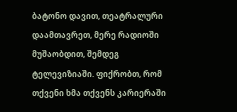ბატონო დავით, თეატრალური დაამთავრეთ, მერე რადიოში მუშაობდით, შემდეგ ტელევიზიაში. ფიქრობთ, რომ თქვენი ხმა თქვენს კარიერაში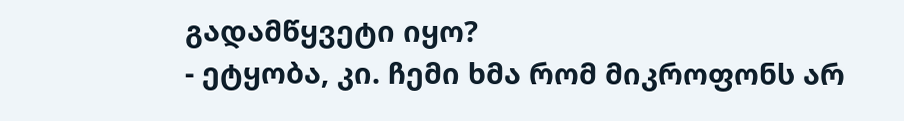გადამწყვეტი იყო?
- ეტყობა, კი. ჩემი ხმა რომ მიკროფონს არ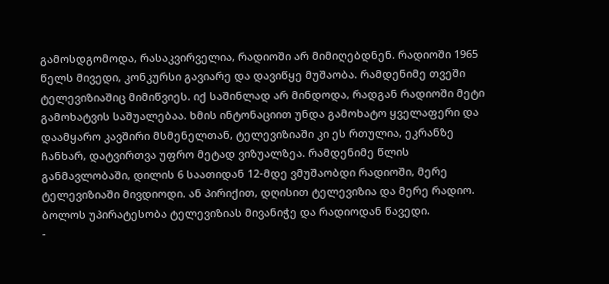გამოსდგომოდა, რასაკვირველია, რადიოში არ მიმიღებდნენ. რადიოში 1965 წელს მივედი, კონკურსი გავიარე და დავიწყე მუშაობა. რამდენიმე თვეში ტელევიზიაშიც მიმიწვიეს. იქ საშინლად არ მინდოდა, რადგან რადიოში მეტი გამოხატვის საშუალებაა. ხმის ინტონაციით უნდა გამოხატო ყველაფერი და დაამყარო კავშირი მსმენელთან, ტელევიზიაში კი ეს რთულია, ეკრანზე ჩანხარ, დატვირთვა უფრო მეტად ვიზუალზეა. რამდენიმე წლის განმავლობაში, დილის 6 საათიდან 12-მდე ვმუშაობდი რადიოში, მერე ტელევიზიაში მივდიოდი. ან პირიქით, დღისით ტელევიზია და მერე რადიო. ბოლოს უპირატესობა ტელევიზიას მივანიჭე და რადიოდან წავედი.
-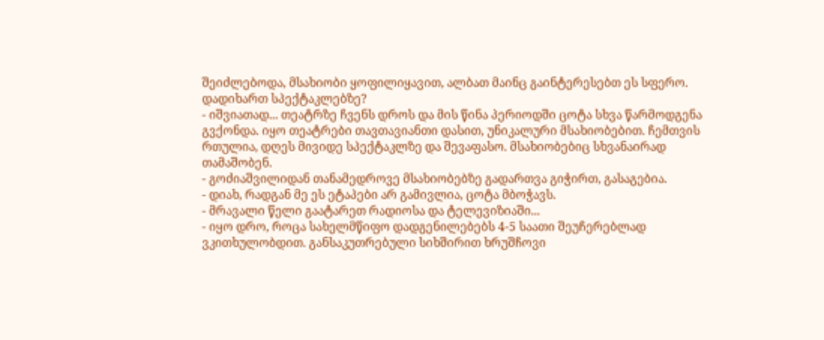შეიძლებოდა, მსახიობი ყოფილიყავით, ალბათ მაინც გაინტერესებთ ეს სფერო. დადიხართ სპექტაკლებზე?
- იშვიათად... თეატრზე ჩვენს დროს და მის წინა პერიოდში ცოტა სხვა წარმოდგენა გვქონდა. იყო თეატრები თავთავიანთი დასით, უნიკალური მსახიობებით. ჩემთვის რთულია, დღეს მივიდე სპექტაკლზე და შევაფასო. მსახიობებიც სხვანაირად თამაშობენ.
- გოძიაშვილიდან თანამედროვე მსახიობებზე გადართვა გიჭირთ, გასაგებია.
- დიახ, რადგან მე ეს ეტაპები არ გამივლია, ცოტა მბოჭავს.
- მრავალი წელი გაატარეთ რადიოსა და ტელევიზიაში...
- იყო დრო, როცა სახელმწიფო დადგენილებებს 4-5 საათი შეუჩერებლად ვკითხულობდით. განსაკუთრებული სიხშირით ხრუშჩოვი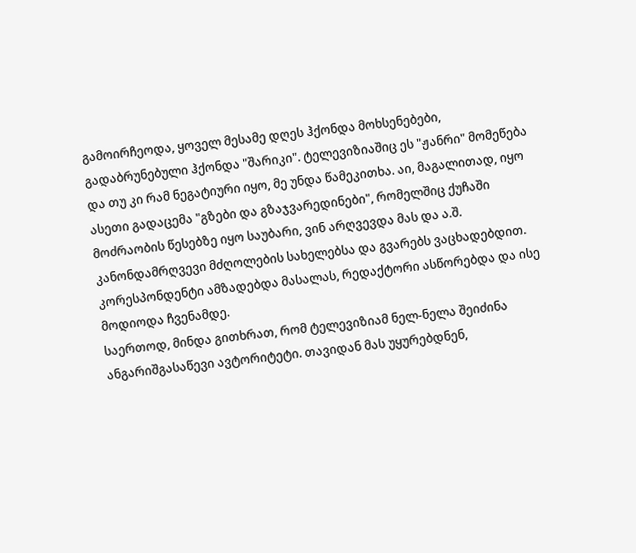გამოირჩეოდა, ყოველ მესამე დღეს ჰქონდა მოხსენებები, გადაბრუნებული ჰქონდა "შარიკი". ტელევიზიაშიც ეს "ჟანრი" მომეწება და თუ კი რამ ნეგატიური იყო, მე უნდა წამეკითხა. აი, მაგალითად, იყო ასეთი გადაცემა "გზები და გზაჯვარედინები", რომელშიც ქუჩაში მოძრაობის წესებზე იყო საუბარი, ვინ არღვევდა მას და ა.შ. კანონდამრღვევი მძღოლების სახელებსა და გვარებს ვაცხადებდით. კორესპონდენტი ამზადებდა მასალას, რედაქტორი ასწორებდა და ისე მოდიოდა ჩვენამდე.
საერთოდ, მინდა გითხრათ, რომ ტელევიზიამ ნელ-ნელა შეიძინა ანგარიშგასაწევი ავტორიტეტი. თავიდან მას უყურებდნენ,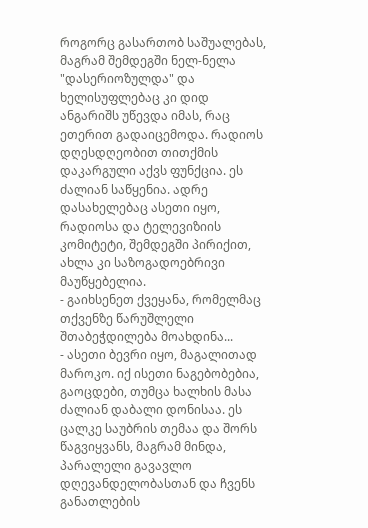როგორც გასართობ საშუალებას, მაგრამ შემდეგში ნელ-ნელა "დასერიოზულდა" და ხელისუფლებაც კი დიდ ანგარიშს უწევდა იმას, რაც ეთერით გადაიცემოდა. რადიოს დღესდღეობით თითქმის დაკარგული აქვს ფუნქცია. ეს ძალიან საწყენია. ადრე დასახელებაც ასეთი იყო, რადიოსა და ტელევიზიის კომიტეტი, შემდეგში პირიქით, ახლა კი საზოგადოებრივი მაუწყებელია.
- გაიხსენეთ ქვეყანა, რომელმაც თქვენზე წარუშლელი შთაბეჭდილება მოახდინა...
- ასეთი ბევრი იყო, მაგალითად მაროკო. იქ ისეთი ნაგებობებია, გაოცდები, თუმცა ხალხის მასა ძალიან დაბალი დონისაა. ეს ცალკე საუბრის თემაა და შორს წაგვიყვანს, მაგრამ მინდა, პარალელი გავავლო დღევანდელობასთან და ჩვენს განათლების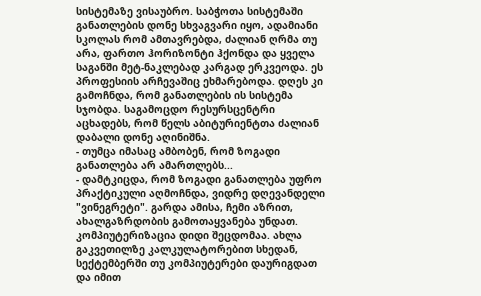სისტემაზე ვისაუბრო. საბჭოთა სისტემაში განათლების დონე სხვაგვარი იყო, ადამიანი სკოლას რომ ამთავრებდა, ძალიან ღრმა თუ არა, ფართო ჰორიზონტი ჰქონდა და ყველა საგანში მეტ-ნაკლებად კარგად ერკვეოდა. ეს პროფესიის არჩევაშიც ეხმარებოდა. დღეს კი გამოჩნდა, რომ განათლების ის სისტემა სჯობდა. საგამოცდო რესურსცენტრი აცხადებს, რომ წელს აბიტურიენტთა ძალიან დაბალი დონე აღინიშნა.
- თუმცა იმასაც ამბობენ, რომ ზოგადი განათლება არ ამართლებს...
- დამტკიცდა, რომ ზოგადი განათლება უფრო პრაქტიკული აღმოჩნდა, ვიდრე დღევანდელი "ვინეგრეტი". გარდა ამისა, ჩემი აზრით, ახალგაზრდობის გამოთაყვანება უნდათ. კომპიუტერიზაცია დიდი შეცდომაა. ახლა გაკვეთილზე კალკულატორებით სხედან, სექტემბერში თუ კომპიუტერები დაურიგდათ და იმით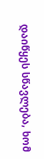დაიწყეს სწავლება, ხომ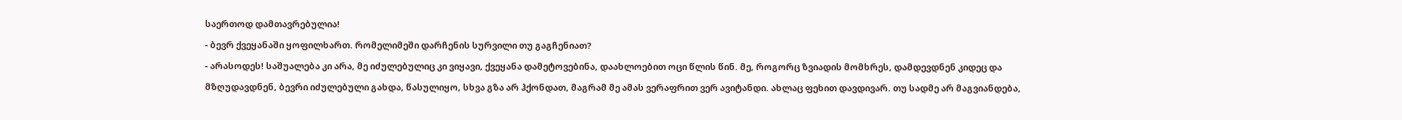საერთოდ დამთავრებულია!
- ბევრ ქვეყანაში ყოფილხართ. რომელიმეში დარჩენის სურვილი თუ გაგჩენიათ?
- არასოდეს! საშუალება კი არა, მე იძულებულიც კი ვიყავი, ქვეყანა დამეტოვებინა, დაახლოებით ოცი წლის წინ. მე, როგორც ზვიადის მომხრეს, დამდევდნენ კიდეც და მზღუდავდნენ, ბევრი იძულებული გახდა, წასულიყო, სხვა გზა არ ჰქონდათ, მაგრამ მე ამას ვერაფრით ვერ ავიტანდი. ახლაც ფეხით დავდივარ. თუ სადმე არ მაგვიანდება,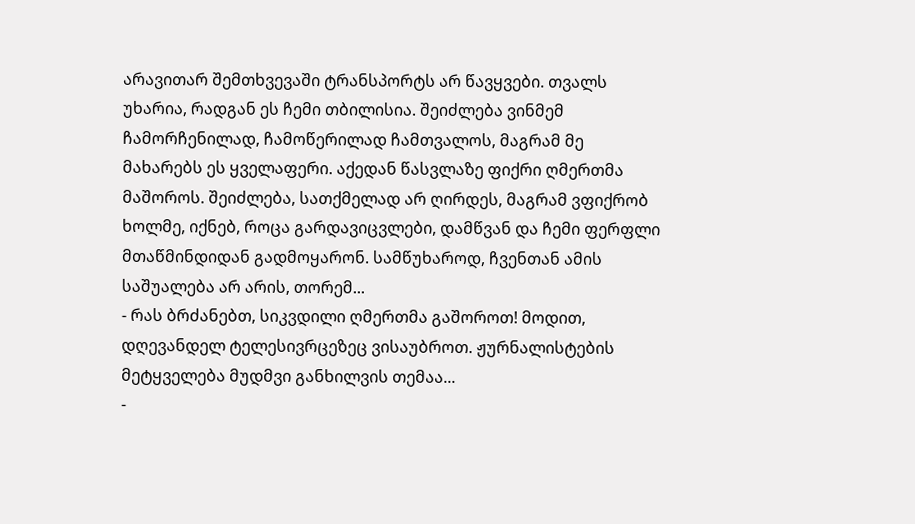არავითარ შემთხვევაში ტრანსპორტს არ წავყვები. თვალს უხარია, რადგან ეს ჩემი თბილისია. შეიძლება ვინმემ ჩამორჩენილად, ჩამოწერილად ჩამთვალოს, მაგრამ მე მახარებს ეს ყველაფერი. აქედან წასვლაზე ფიქრი ღმერთმა მაშოროს. შეიძლება, სათქმელად არ ღირდეს, მაგრამ ვფიქრობ ხოლმე, იქნებ, როცა გარდავიცვლები, დამწვან და ჩემი ფერფლი მთაწმინდიდან გადმოყარონ. სამწუხაროდ, ჩვენთან ამის საშუალება არ არის, თორემ...
- რას ბრძანებთ, სიკვდილი ღმერთმა გაშოროთ! მოდით, დღევანდელ ტელესივრცეზეც ვისაუბროთ. ჟურნალისტების მეტყველება მუდმვი განხილვის თემაა...
-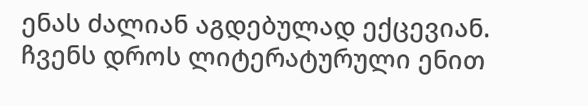ენას ძალიან აგდებულად ექცევიან. ჩვენს დროს ლიტერატურული ენით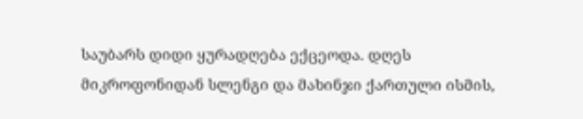საუბარს დიდი ყურადღება ექცეოდა. დღეს მიკროფონიდან სლენგი და მახინჯი ქართული ისმის,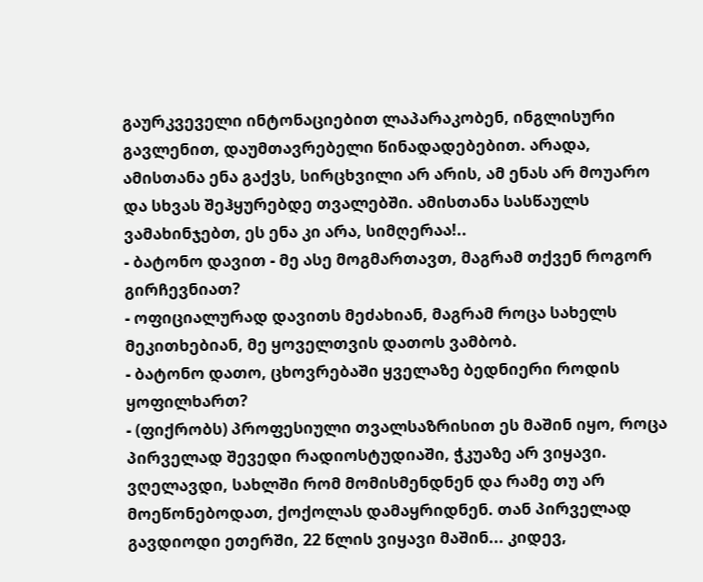გაურკვეველი ინტონაციებით ლაპარაკობენ, ინგლისური გავლენით, დაუმთავრებელი წინადადებებით. არადა, ამისთანა ენა გაქვს, სირცხვილი არ არის, ამ ენას არ მოუარო და სხვას შეჰყურებდე თვალებში. ამისთანა სასწაულს ვამახინჯებთ, ეს ენა კი არა, სიმღერაა!..
- ბატონო დავით - მე ასე მოგმართავთ, მაგრამ თქვენ როგორ გირჩევნიათ?
- ოფიციალურად დავითს მეძახიან, მაგრამ როცა სახელს მეკითხებიან, მე ყოველთვის დათოს ვამბობ.
- ბატონო დათო, ცხოვრებაში ყველაზე ბედნიერი როდის ყოფილხართ?
- (ფიქრობს) პროფესიული თვალსაზრისით ეს მაშინ იყო, როცა პირველად შევედი რადიოსტუდიაში, ჭკუაზე არ ვიყავი. ვღელავდი, სახლში რომ მომისმენდნენ და რამე თუ არ მოეწონებოდათ, ქოქოლას დამაყრიდნენ. თან პირველად გავდიოდი ეთერში, 22 წლის ვიყავი მაშინ... კიდევ,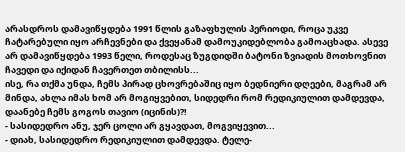არასდროს დამავიწყდება 1991 წლის გაზაფხულის პერიოდი, როცა უკვე ჩატარებული იყო არჩევნები და ქვეყანამ დამოუკიდებლობა გამოაცხადა. ასევე არ დამავიწყდება 1993 წელი, როდესაც ზუგდიდში ბატონი ზვიადის მოთხოვნით ჩავედი და იქიდან ჩავერთეთ თბილისს...
ისე, რა თქმა უნდა, ჩემს პირად ცხოვრებაშიც იყო ბედნიერი დღეები, მაგრამ არ მინდა, ახლა იმას ხომ არ მოგიყვებით, სიდედრი რომ რედიკიულით დამდევდა, დაანებე ჩემს გოგოს თავიო (იცინის)?!
- სასიდედრო ანუ, ჯერ ცოლი არ გყავდათ, მოგვიყევით...
- დიახ, სასიდედრო რედიკიულით დამდევდა. ტელე-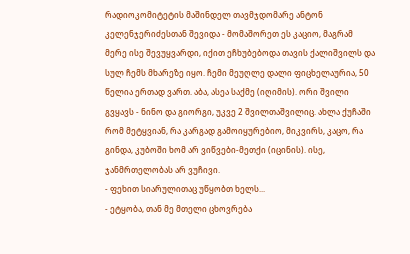რადიოკომიტეტის მაშინდელ თავმჯდომარე ანტონ კელენჯერიძესთან შევიდა - მომაშორეთ ეს კაციო, მაგრამ მერე ისე შევუყვარდი, იქით ეჩხუბებოდა თავის ქალიშვილს და სულ ჩემს მხარეზე იყო. ჩემი მეუღლე დალი ფიცხელაურია, 50 წელია ერთად ვართ. აბა, ასეა საქმე (იღიმის). ორი შვილი გვყავს - ნინო და გიორგი, უკვე 2 შვილთაშვილიც. ახლა ქუჩაში რომ მეტყვიან, რა კარგად გამოიყურებიო, მიკვირს, კაცო, რა გინდა, კუბოში ხომ არ ვიწვები-მეთქი (იცინის). ისე, ჯანმრთელობას არ ვუჩივი.
- ფეხით სიარულითაც უწყობთ ხელს...
- ეტყობა, თან მე მთელი ცხოვრება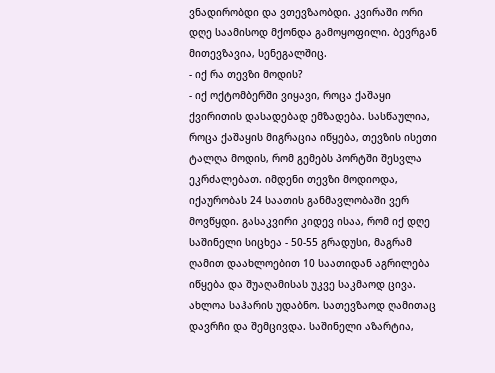ვნადირობდი და ვთევზაობდი. კვირაში ორი დღე საამისოდ მქონდა გამოყოფილი. ბევრგან მითევზავია, სენეგალშიც.
- იქ რა თევზი მოდის?
- იქ ოქტომბერში ვიყავი, როცა ქაშაყი ქვირითის დასადებად ემზადება. სასწაულია, როცა ქაშაყის მიგრაცია იწყება, თევზის ისეთი ტალღა მოდის, რომ გემებს პორტში შესვლა ეკრძალებათ. იმდენი თევზი მოდიოდა, იქაურობას 24 საათის განმავლობაში ვერ მოვწყდი. გასაკვირი კიდევ ისაა, რომ იქ დღე საშინელი სიცხეა - 50-55 გრადუსი, მაგრამ ღამით დაახლოებით 10 საათიდან აგრილება იწყება და შუაღამისას უკვე საკმაოდ ცივა. ახლოა საჰარის უდაბნო. სათევზაოდ ღამითაც დავრჩი და შემცივდა. საშინელი აზარტია,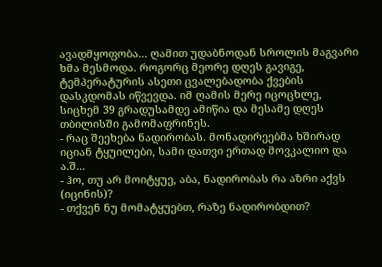ავადმყოფობა... ღამით უდაბნოდან სროლის მაგვარი ხმა მესმოდა. როგორც მეორე დღეს გავიგე, ტემპერატურის ასეთი ცვალებადობა ქვების დასკდომას იწვევდა. იმ ღამის მერე იცოცხლე, სიცხემ 39 გრადუსამდე ამიწია და მესამე დღეს თბილისში გამომაფრინეს.
- რაც შეეხება ნადირობას. მონადირეებმა ხშირად იციან ტყუილები, სამი დათვი ერთად მოვკალიო და ა.შ...
- ჰო, თუ არ მოიტყუე, აბა, ნადირობას რა აზრი აქვს (იცინის)?
- თქვენ ნუ მომატყუებთ, რაზე ნადირობდით?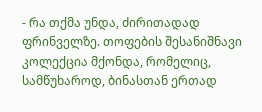- რა თქმა უნდა, ძირითადად ფრინველზე. თოფების შესანიშნავი კოლექცია მქონდა, რომელიც, სამწუხაროდ, ბინასთან ერთად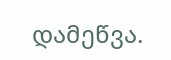დამეწვა.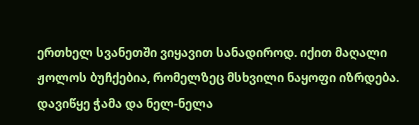ერთხელ სვანეთში ვიყავით სანადიროდ. იქით მაღალი ჟოლოს ბუჩქებია, რომელზეც მსხვილი ნაყოფი იზრდება. დავიწყე ჭამა და ნელ-ნელა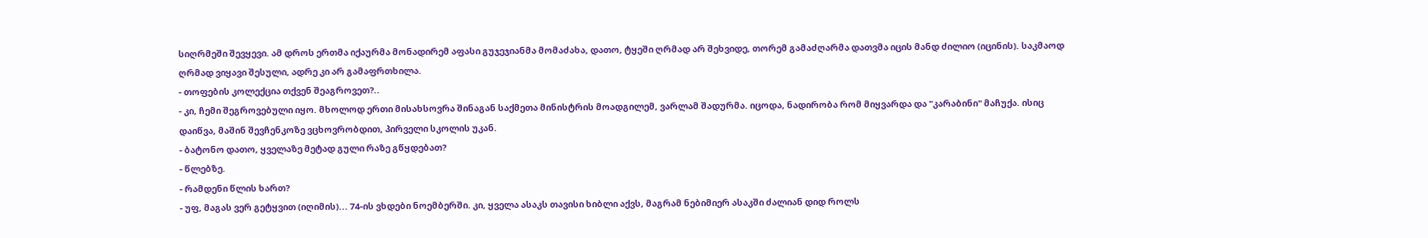სიღრმეში შევყევი. ამ დროს ერთმა იქაურმა მონადირემ აფასი გუჯეჯიანმა მომაძახა, დათო, ტყეში ღრმად არ შეხვიდე, თორემ გამაძღარმა დათვმა იცის მანდ ძილიო (იცინის). საკმაოდ ღრმად ვიყავი შესული, ადრე კი არ გამაფრთხილა.
- თოფების კოლექცია თქვენ შეაგროვეთ?..
- კი, ჩემი შეგროვებული იყო. მხოლოდ ერთი მისახსოვრა შინაგან საქმეთა მინისტრის მოადგილემ, ვარლამ შადურმა. იცოდა, ნადირობა რომ მიყვარდა და "კარაბინი" მაჩუქა. ისიც დაიწვა, მაშინ შევჩენკოზე ვცხოვრობდით, პირველი სკოლის უკან.
- ბატონო დათო, ყველაზე მეტად გული რაზე გწყდებათ?
- წლებზე.
- რამდენი წლის ხართ?
- უფ, მაგას ვერ გეტყვით (იღიმის)... 74-ის ვხდები ნოემბერში. კი, ყველა ასაკს თავისი ხიბლი აქვს, მაგრამ ნებიმიერ ასაკში ძალიან დიდ როლს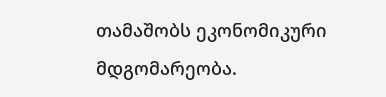თამაშობს ეკონომიკური მდგომარეობა.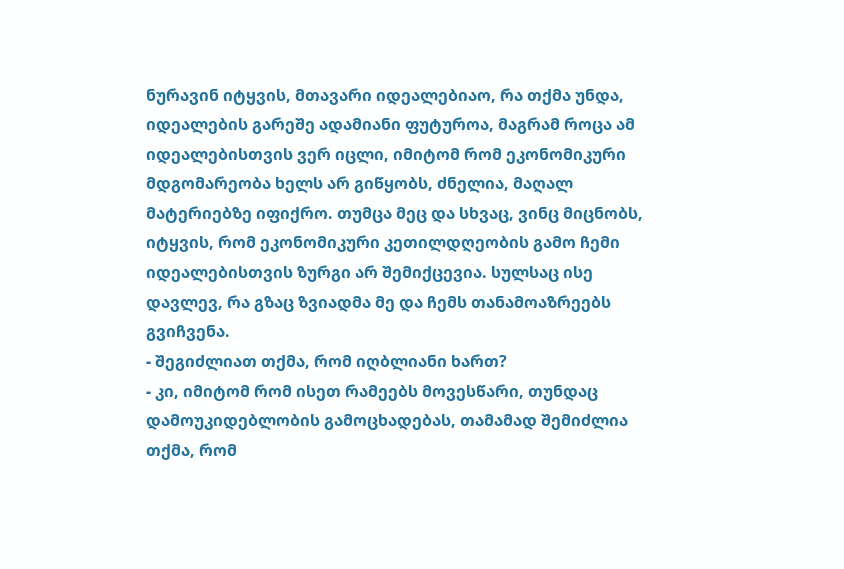ნურავინ იტყვის, მთავარი იდეალებიაო, რა თქმა უნდა, იდეალების გარეშე ადამიანი ფუტუროა, მაგრამ როცა ამ იდეალებისთვის ვერ იცლი, იმიტომ რომ ეკონომიკური მდგომარეობა ხელს არ გიწყობს, ძნელია, მაღალ მატერიებზე იფიქრო. თუმცა მეც და სხვაც, ვინც მიცნობს, იტყვის, რომ ეკონომიკური კეთილდღეობის გამო ჩემი იდეალებისთვის ზურგი არ შემიქცევია. სულსაც ისე დავლევ, რა გზაც ზვიადმა მე და ჩემს თანამოაზრეებს გვიჩვენა.
- შეგიძლიათ თქმა, რომ იღბლიანი ხართ?
- კი, იმიტომ რომ ისეთ რამეებს მოვესწარი, თუნდაც დამოუკიდებლობის გამოცხადებას, თამამად შემიძლია თქმა, რომ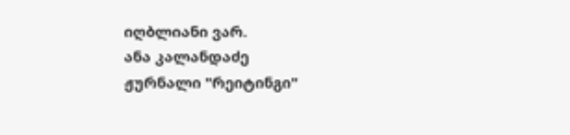იღბლიანი ვარ.
ანა კალანდაძე
ჟურნალი "რეიტინგი"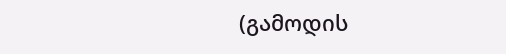(გამოდის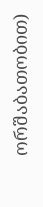ორშაბათობით)